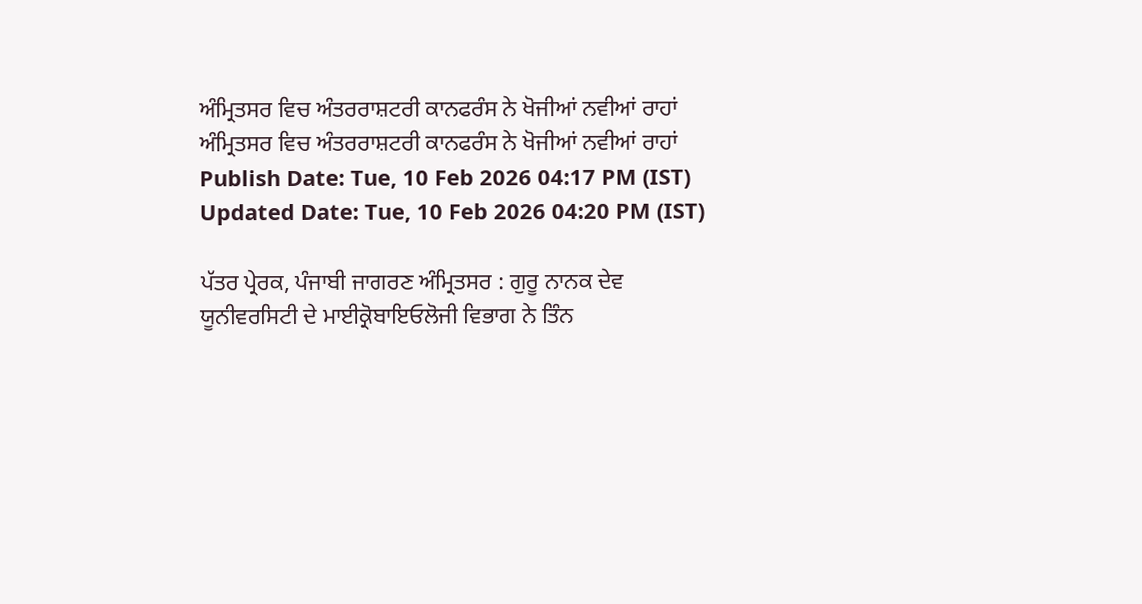ਅੰਮ੍ਰਿਤਸਰ ਵਿਚ ਅੰਤਰਰਾਸ਼ਟਰੀ ਕਾਨਫਰੰਸ ਨੇ ਖੋਜੀਆਂ ਨਵੀਆਂ ਰਾਹਾਂ
ਅੰਮ੍ਰਿਤਸਰ ਵਿਚ ਅੰਤਰਰਾਸ਼ਟਰੀ ਕਾਨਫਰੰਸ ਨੇ ਖੋਜੀਆਂ ਨਵੀਆਂ ਰਾਹਾਂ
Publish Date: Tue, 10 Feb 2026 04:17 PM (IST)
Updated Date: Tue, 10 Feb 2026 04:20 PM (IST)

ਪੱਤਰ ਪ੍ਰੇਰਕ, ਪੰਜਾਬੀ ਜਾਗਰਣ ਅੰਮ੍ਰਿਤਸਰ : ਗੁਰੂ ਨਾਨਕ ਦੇਵ ਯੂਨੀਵਰਸਿਟੀ ਦੇ ਮਾਈਕ੍ਰੋਬਾਇਓਲੋਜੀ ਵਿਭਾਗ ਨੇ ਤਿੰਨ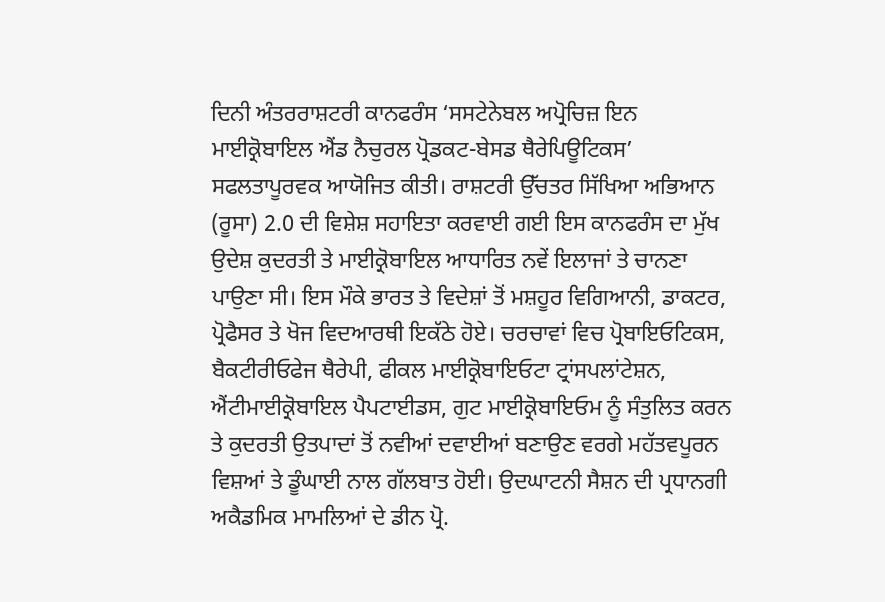ਦਿਨੀ ਅੰਤਰਰਾਸ਼ਟਰੀ ਕਾਨਫਰੰਸ ‘ਸਸਟੇਨੇਬਲ ਅਪ੍ਰੋਚਿਜ਼ ਇਨ ਮਾਈਕ੍ਰੋਬਾਇਲ ਐਂਡ ਨੈਚੁਰਲ ਪ੍ਰੋਡਕਟ-ਬੇਸਡ ਥੈਰੇਪਿਊਟਿਕਸ’ ਸਫਲਤਾਪੂਰਵਕ ਆਯੋਜਿਤ ਕੀਤੀ। ਰਾਸ਼ਟਰੀ ਉੱਚਤਰ ਸਿੱਖਿਆ ਅਭਿਆਨ (ਰੂਸਾ) 2.0 ਦੀ ਵਿਸ਼ੇਸ਼ ਸਹਾਇਤਾ ਕਰਵਾਈ ਗਈ ਇਸ ਕਾਨਫਰੰਸ ਦਾ ਮੁੱਖ ਉਦੇਸ਼ ਕੁਦਰਤੀ ਤੇ ਮਾਈਕ੍ਰੋਬਾਇਲ ਆਧਾਰਿਤ ਨਵੇਂ ਇਲਾਜਾਂ ਤੇ ਚਾਨਣਾ ਪਾਉਣਾ ਸੀ। ਇਸ ਮੌਕੇ ਭਾਰਤ ਤੇ ਵਿਦੇਸ਼ਾਂ ਤੋਂ ਮਸ਼ਹੂਰ ਵਿਗਿਆਨੀ, ਡਾਕਟਰ, ਪ੍ਰੋਫੈਸਰ ਤੇ ਖੋਜ ਵਿਦਆਰਥੀ ਇਕੱਠੇ ਹੋਏ। ਚਰਚਾਵਾਂ ਵਿਚ ਪ੍ਰੋਬਾਇਓਟਿਕਸ, ਬੈਕਟੀਰੀਓਫੇਜ ਥੈਰੇਪੀ, ਫੀਕਲ ਮਾਈਕ੍ਰੋਬਾਇਓਟਾ ਟ੍ਰਾਂਸਪਲਾਂਟੇਸ਼ਨ, ਐਂਟੀਮਾਈਕ੍ਰੋਬਾਇਲ ਪੈਪਟਾਈਡਸ, ਗੁਟ ਮਾਈਕ੍ਰੋਬਾਇਓਮ ਨੂੰ ਸੰਤੁਲਿਤ ਕਰਨ ਤੇ ਕੁਦਰਤੀ ਉਤਪਾਦਾਂ ਤੋਂ ਨਵੀਆਂ ਦਵਾਈਆਂ ਬਣਾਉਣ ਵਰਗੇ ਮਹੱਤਵਪੂਰਨ ਵਿਸ਼ਆਂ ਤੇ ਡੂੰਘਾਈ ਨਾਲ ਗੱਲਬਾਤ ਹੋਈ। ਉਦਘਾਟਨੀ ਸੈਸ਼ਨ ਦੀ ਪ੍ਰਧਾਨਗੀ ਅਕੈਡਮਿਕ ਮਾਮਲਿਆਂ ਦੇ ਡੀਨ ਪ੍ਰੋ.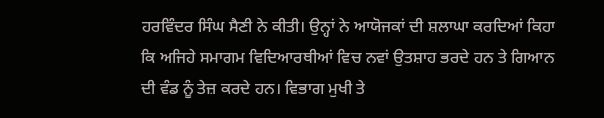ਹਰਵਿੰਦਰ ਸਿੰਘ ਸੈਣੀ ਨੇ ਕੀਤੀ। ਉਨ੍ਹਾਂ ਨੇ ਆਯੋਜਕਾਂ ਦੀ ਸ਼ਲਾਘਾ ਕਰਦਿਆਂ ਕਿਹਾ ਕਿ ਅਜਿਹੇ ਸਮਾਗਮ ਵਿਦਿਆਰਥੀਆਂ ਵਿਚ ਨਵਾਂ ਉਤਸ਼ਾਹ ਭਰਦੇ ਹਨ ਤੇ ਗਿਆਨ ਦੀ ਵੰਡ ਨੂੰ ਤੇਜ਼ ਕਰਦੇ ਹਨ। ਵਿਭਾਗ ਮੁਖੀ ਤੇ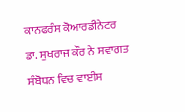ਕਾਨਫਰੰਸ ਕੋਆਰਡੀਨੇਟਰ ਡਾ. ਸੁਖਰਾਜ ਕੌਰ ਨੇ ਸਵਾਗਤ ਸੰਬੋਧਨ ਵਿਚ ਵਾਈਸ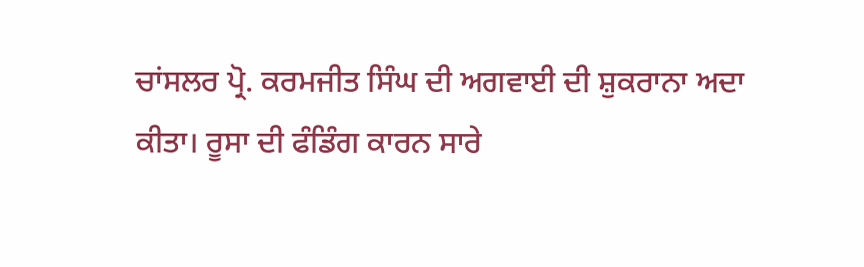ਚਾਂਸਲਰ ਪ੍ਰੋ. ਕਰਮਜੀਤ ਸਿੰਘ ਦੀ ਅਗਵਾਈ ਦੀ ਸ਼ੁਕਰਾਨਾ ਅਦਾ ਕੀਤਾ। ਰੂਸਾ ਦੀ ਫੰਡਿੰਗ ਕਾਰਨ ਸਾਰੇ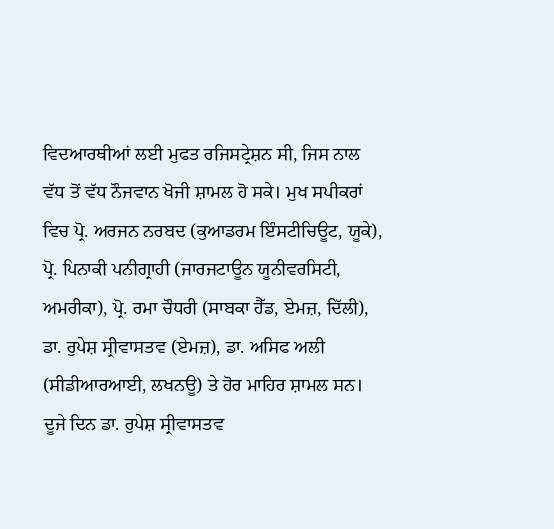ਵਿਦਆਰਥੀਆਂ ਲਈ ਮੁਫਤ ਰਜਿਸਟ੍ਰੇਸ਼ਨ ਸੀ, ਜਿਸ ਨਾਲ ਵੱਧ ਤੋਂ ਵੱਧ ਨੌਜਵਾਨ ਖੋਜੀ ਸ਼ਾਮਲ ਹੋ ਸਕੇ। ਮੁਖ ਸਪੀਕਰਾਂ ਵਿਚ ਪ੍ਰੋ. ਅਰਜਨ ਨਰਬਦ (ਕੁਆਡਰਮ ਇੰਸਟੀਚਿਊਟ, ਯੂਕੇ), ਪ੍ਰੋ. ਪਿਨਾਕੀ ਪਨੀਗ੍ਰਾਹੀ (ਜਾਰਜਟਾਊਨ ਯੂਨੀਵਰਸਿਟੀ, ਅਮਰੀਕਾ), ਪ੍ਰੋ. ਰਮਾ ਚੌਧਰੀ (ਸਾਬਕਾ ਹੈੱਡ, ਏਮਜ਼, ਦਿੱਲੀ), ਡਾ. ਰੁਪੇਸ਼ ਸ੍ਰੀਵਾਸਤਵ (ਏਮਜ਼), ਡਾ. ਅਸਿਫ ਅਲੀ (ਸੀਡੀਆਰਆਈ, ਲਖਨਊ) ਤੇ ਹੋਰ ਮਾਹਿਰ ਸ਼ਾਮਲ ਸਨ। ਦੂਜੇ ਦਿਨ ਡਾ. ਰੁਪੇਸ਼ ਸ੍ਰੀਵਾਸਤਵ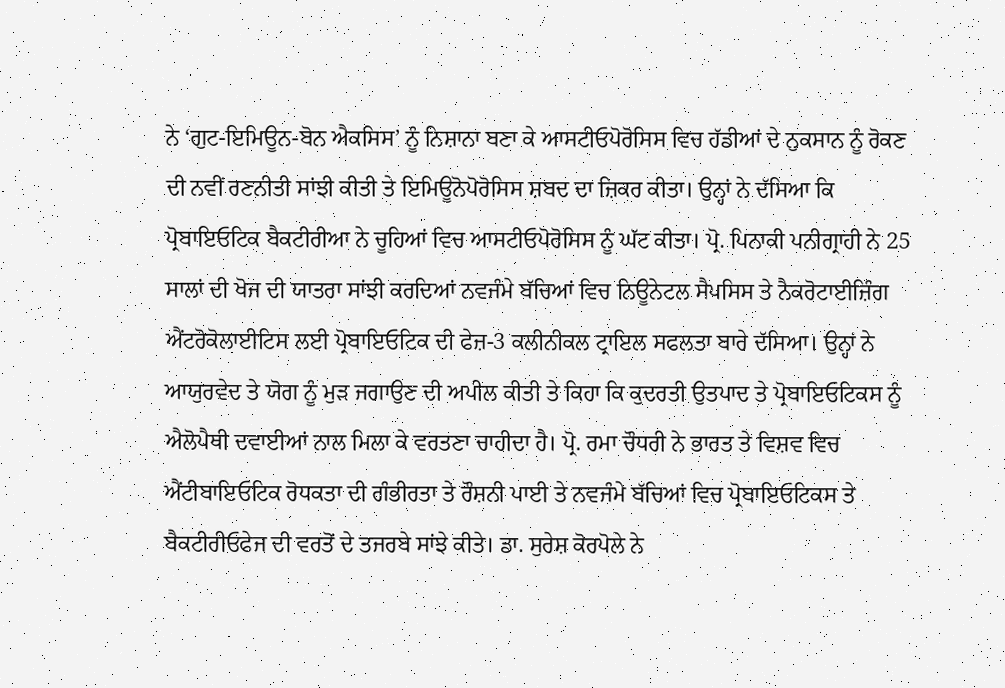ਨੇ ‘ਗੁਟ-ਇਮਿਊਨ-ਬੋਨ ਐਕਸਿਸ’ ਨੂੰ ਨਿਸ਼ਾਨਾ ਬਣਾ ਕੇ ਆਸਟੀਓਪੋਰੋਸਿਸ ਵਿਚ ਹੱਡੀਆਂ ਦੇ ਨੁਕਸਾਨ ਨੂੰ ਰੋਕਣ ਦੀ ਨਵੀਂ ਰਣਨੀਤੀ ਸਾਂਝੀ ਕੀਤੀ ਤੇ ਇਮਿਊਨੋਪੋਰੋਸਿਸ ਸ਼ਬਦ ਦਾ ਜ਼ਿਕਰ ਕੀਤਾ। ਉਨ੍ਹਾਂ ਨੇ ਦੱਸਿਆ ਕਿ ਪ੍ਰੋਬਾਇਓਟਿਕ ਬੈਕਟੀਰੀਆ ਨੇ ਚੂਹਿਆਂ ਵਿਚ ਆਸਟੀਓਪੋਰੋਸਿਸ ਨੂੰ ਘੱਟ ਕੀਤਾ। ਪ੍ਰੋ. ਪਿਨਾਕੀ ਪਨੀਗ੍ਰਾਹੀ ਨੇ 25 ਸਾਲਾਂ ਦੀ ਖੋਜ ਦੀ ਯਾਤਰਾ ਸਾਂਝੀ ਕਰਦਿਆਂ ਨਵਜੰਮੇ ਬੱਚਿਆਂ ਵਿਚ ਨਿਊਨੇਟਲ ਸੈਪਸਿਸ ਤੇ ਨੈਕਰੋਟਾਈਜ਼ਿੰਗ ਐਂਟਰੋਕੋਲਾਈਟਿਸ ਲਈ ਪ੍ਰੋਬਾਇਓਟਿਕ ਦੀ ਫੇਜ਼-3 ਕਲੀਨੀਕਲ ਟ੍ਰਾਇਲ ਸਫਲਤਾ ਬਾਰੇ ਦੱਸਿਆ। ਉਨ੍ਹਾਂ ਨੇ ਆਯੁਰਵੇਦ ਤੇ ਯੋਗ ਨੂੰ ਮੁੜ ਜਗਾਉਣ ਦੀ ਅਪੀਲ ਕੀਤੀ ਤੇ ਕਿਹਾ ਕਿ ਕੁਦਰਤੀ ਉਤਪਾਦ ਤੇ ਪ੍ਰੋਬਾਇਓਟਿਕਸ ਨੂੰ ਐਲੋਪੈਥੀ ਦਵਾਈਆਂ ਨਾਲ ਮਿਲਾ ਕੇ ਵਰਤਣਾ ਚਾਹੀਦਾ ਹੈ। ਪ੍ਰੋ. ਰਮਾ ਚੌਧਰੀ ਨੇ ਭਾਰਤ ਤੇ ਵਿਸ਼ਵ ਵਿਚ ਐਂਟੀਬਾਇਓਟਿਕ ਰੋਧਕਤਾ ਦੀ ਗੰਭੀਰਤਾ ਤੇ ਰੌਸ਼ਨੀ ਪਾਈ ਤੇ ਨਵਜੰਮੇ ਬੱਚਿਆਂ ਵਿਚ ਪ੍ਰੋਬਾਇਓਟਿਕਸ ਤੇ ਬੈਕਟੀਰੀਓਫੇਜ ਦੀ ਵਰਤੋਂ ਦੇ ਤਜਰਬੇ ਸਾਂਝੇ ਕੀਤੇ। ਡਾ. ਸੁਰੇਸ਼ ਕੋਰਪੋਲੇ ਨੇ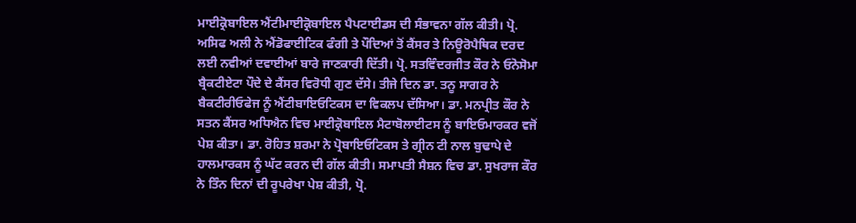ਮਾਈਕ੍ਰੋਬਾਇਲ ਐਂਟੀਮਾਈਕ੍ਰੋਬਾਇਲ ਪੈਪਟਾਈਡਸ ਦੀ ਸੰਭਾਵਨਾ ਗੱਲ ਕੀਤੀ। ਪ੍ਰੋ. ਅਸਿਫ ਅਲੀ ਨੇ ਐਂਡੋਫਾਈਟਿਕ ਫੰਗੀ ਤੇ ਪੌਦਿਆਂ ਤੋਂ ਕੈਂਸਰ ਤੇ ਨਿਊਰੋਪੈਥਿਕ ਦਰਦ ਲਈ ਨਵੀਆਂ ਦਵਾਈਆਂ ਬਾਰੇ ਜਾਣਕਾਰੀ ਦਿੱਤੀ। ਪ੍ਰੋ. ਸਤਵਿੰਦਰਜੀਤ ਕੌਰ ਨੇ ਓਨੋਸੋਮਾ ਬ੍ਰੈਕਟੀਏਟਾ ਪੌਦੇ ਦੇ ਕੈਂਸਰ ਵਿਰੋਧੀ ਗੁਣ ਦੱਸੇ। ਤੀਜੇ ਦਿਨ ਡਾ. ਤਨੂ ਸਾਗਰ ਨੇ ਬੈਕਟੀਰੀਓਫੇਜ ਨੂੰ ਐਂਟੀਬਾਇਓਟਿਕਸ ਦਾ ਵਿਕਲਪ ਦੱਸਿਆ। ਡਾ. ਮਨਪ੍ਰੀਤ ਕੌਰ ਨੇ ਸਤਨ ਕੈਂਸਰ ਅਧਿਐਨ ਵਿਚ ਮਾਈਕ੍ਰੋਬਾਇਲ ਮੈਟਾਬੋਲਾਈਟਸ ਨੂੰ ਬਾਇਓਮਾਰਕਰ ਵਜੋਂ ਪੇਸ਼ ਕੀਤਾ। ਡਾ. ਰੋਹਿਤ ਸ਼ਰਮਾ ਨੇ ਪ੍ਰੋਬਾਇਓਟਿਕਸ ਤੇ ਗ੍ਰੀਨ ਟੀ ਨਾਲ ਬੁਢਾਪੇ ਦੇ ਹਾਲਮਾਰਕਸ ਨੂੰ ਘੱਟ ਕਰਨ ਦੀ ਗੱਲ ਕੀਤੀ। ਸਮਾਪਤੀ ਸੈਸ਼ਨ ਵਿਚ ਡਾ. ਸੁਖਰਾਜ ਕੌਰ ਨੇ ਤਿੰਨ ਦਿਨਾਂ ਦੀ ਰੂਪਰੇਖਾ ਪੇਸ਼ ਕੀਤੀ, ਪ੍ਰੋ.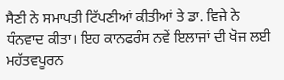ਸੈਣੀ ਨੇ ਸਮਾਪਤੀ ਟਿੱਪਣੀਆਂ ਕੀਤੀਆਂ ਤੇ ਡਾ. ਵਿਜੇ ਨੇ ਧੰਨਵਾਦ ਕੀਤਾ। ਇਹ ਕਾਨਫਰੰਸ ਨਵੇਂ ਇਲਾਜਾਂ ਦੀ ਖੋਜ ਲਈ ਮਹੱਤਵਪੂਰਨ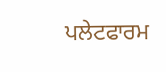ਪਲੇਟਫਾਰਮ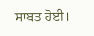ਸਾਬਤ ਹੋਈ।